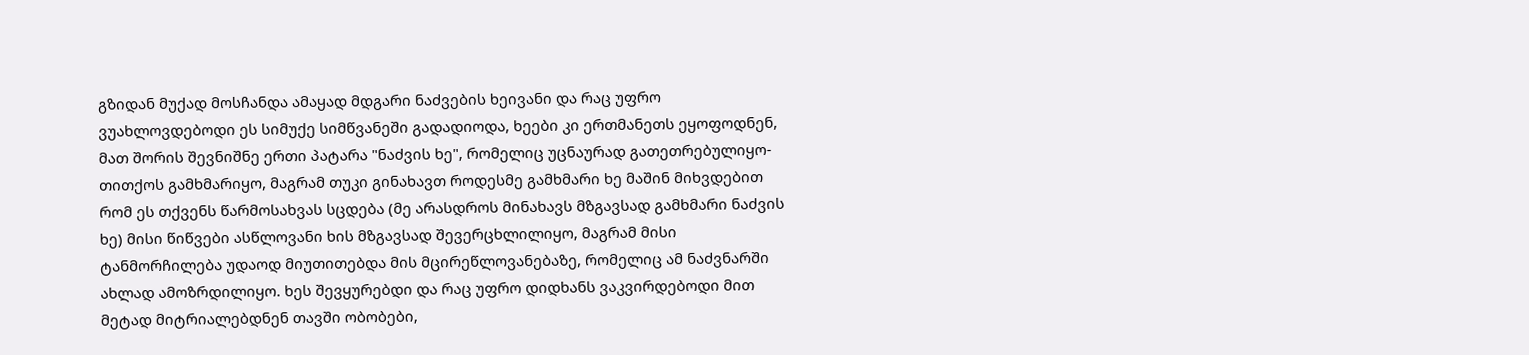გზიდან მუქად მოსჩანდა ამაყად მდგარი ნაძვების ხეივანი და რაც უფრო ვუახლოვდებოდი ეს სიმუქე სიმწვანეში გადადიოდა, ხეები კი ერთმანეთს ეყოფოდნენ, მათ შორის შევნიშნე ერთი პატარა "ნაძვის ხე", რომელიც უცნაურად გათეთრებულიყო-თითქოს გამხმარიყო, მაგრამ თუკი გინახავთ როდესმე გამხმარი ხე მაშინ მიხვდებით რომ ეს თქვენს წარმოსახვას სცდება (მე არასდროს მინახავს მზგავსად გამხმარი ნაძვის ხე) მისი წიწვები ასწლოვანი ხის მზგავსად შევერცხლილიყო, მაგრამ მისი ტანმორჩილება უდაოდ მიუთითებდა მის მცირეწლოვანებაზე, რომელიც ამ ნაძვნარში ახლად ამოზრდილიყო. ხეს შევყურებდი და რაც უფრო დიდხანს ვაკვირდებოდი მით მეტად მიტრიალებდნენ თავში ობობები,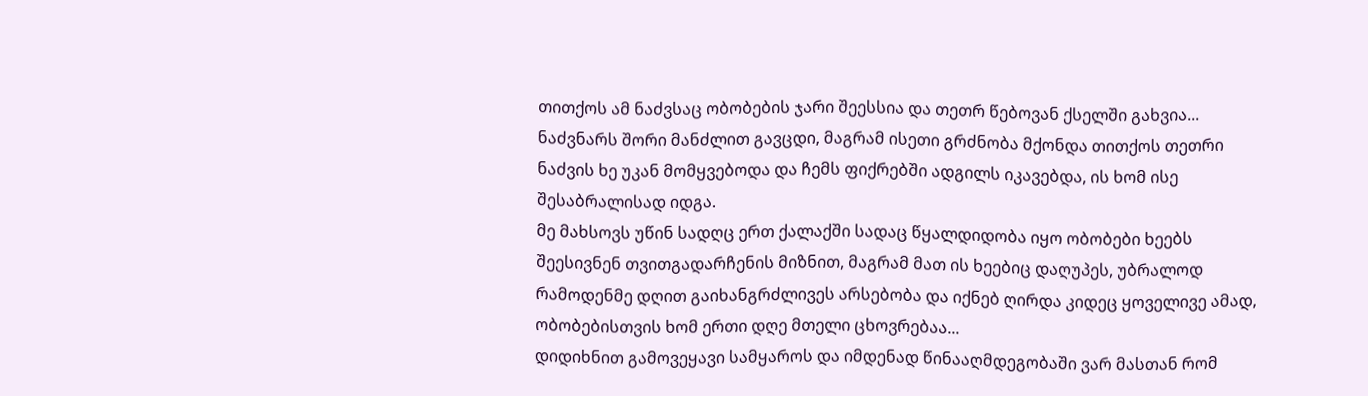თითქოს ამ ნაძვსაც ობობების ჯარი შეესსია და თეთრ წებოვან ქსელში გახვია... ნაძვნარს შორი მანძლით გავცდი, მაგრამ ისეთი გრძნობა მქონდა თითქოს თეთრი ნაძვის ხე უკან მომყვებოდა და ჩემს ფიქრებში ადგილს იკავებდა, ის ხომ ისე შესაბრალისად იდგა.
მე მახსოვს უწინ სადღც ერთ ქალაქში სადაც წყალდიდობა იყო ობობები ხეებს შეესივნენ თვითგადარჩენის მიზნით, მაგრამ მათ ის ხეებიც დაღუპეს, უბრალოდ რამოდენმე დღით გაიხანგრძლივეს არსებობა და იქნებ ღირდა კიდეც ყოველივე ამად, ობობებისთვის ხომ ერთი დღე მთელი ცხოვრებაა...
დიდიხნით გამოვეყავი სამყაროს და იმდენად წინააღმდეგობაში ვარ მასთან რომ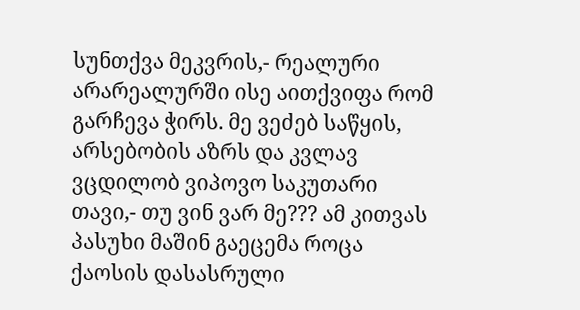სუნთქვა მეკვრის,- რეალური არარეალურში ისე აითქვიფა რომ გარჩევა ჭირს. მე ვეძებ საწყის, არსებობის აზრს და კვლავ ვცდილობ ვიპოვო საკუთარი თავი,- თუ ვინ ვარ მე??? ამ კითვას პასუხი მაშინ გაეცემა როცა ქაოსის დასასრული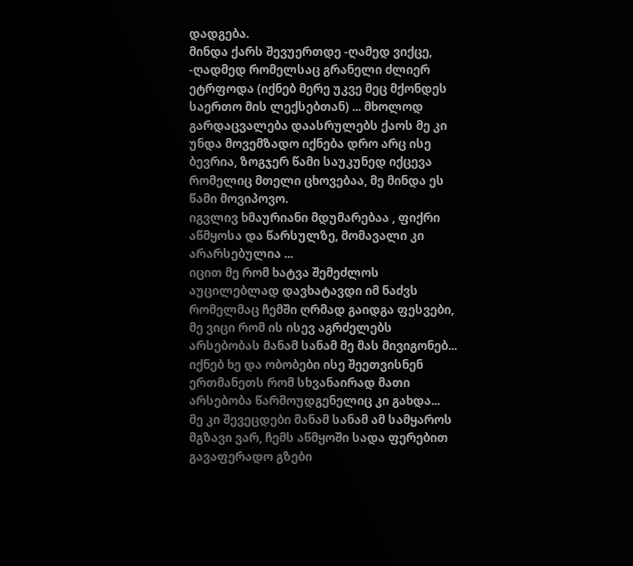დადგება.
მინდა ქარს შევუერთდე -ღამედ ვიქცე,
-ღადმედ რომელსაც გრანელი ძლიერ ეტრფოდა (იქნებ მერე უკვე მეც მქონდეს საერთო მის ლექსებთან) ... მხოლოდ გარდაცვალება დაასრულებს ქაოს მე კი უნდა მოვემზადო იქნება დრო არც ისე ბევრია, ზოგჯერ წამი საუკუნედ იქცევა რომელიც მთელი ცხოვებაა, მე მინდა ეს წამი მოვიპოვო.
იგვლივ ხმაურიანი მდუმარებაა , ფიქრი აწმყოსა და წარსულზე, მომავალი კი არარსებულია ...
იცით მე რომ ხატვა შემეძლოს აუცილებლად დავხატავდი იმ ნაძვს რომელმაც ჩემში ღრმად გაიდგა ფესვები, მე ვიცი რომ ის ისევ აგრძელებს არსებობას მანამ სანამ მე მას მივიგონებ... იქნებ ხე და ობობები ისე შეეთვისნენ ერთმანეთს რომ სხვანაირად მათი არსებობა წარმოუდგენელიც კი გახდა...
მე კი შევეცდები მანამ სანამ ამ სამყაროს მგზავი ვარ, ჩემს აწმყოში სადა ფერებით გავაფერადო გზები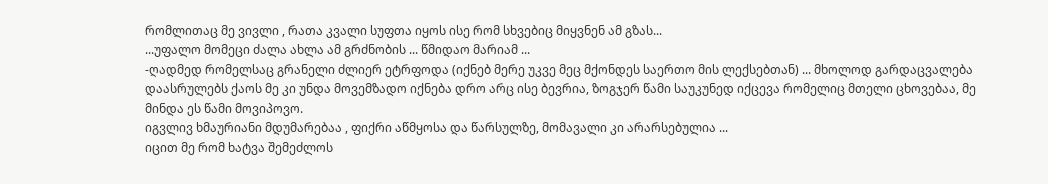რომლითაც მე ვივლი , რათა კვალი სუფთა იყოს ისე რომ სხვებიც მიყვნენ ამ გზას...
...უფალო მომეცი ძალა ახლა ამ გრძნობის ... წმიდაო მარიამ ...
-ღადმედ რომელსაც გრანელი ძლიერ ეტრფოდა (იქნებ მერე უკვე მეც მქონდეს საერთო მის ლექსებთან) ... მხოლოდ გარდაცვალება დაასრულებს ქაოს მე კი უნდა მოვემზადო იქნება დრო არც ისე ბევრია, ზოგჯერ წამი საუკუნედ იქცევა რომელიც მთელი ცხოვებაა, მე მინდა ეს წამი მოვიპოვო.
იგვლივ ხმაურიანი მდუმარებაა , ფიქრი აწმყოსა და წარსულზე, მომავალი კი არარსებულია ...
იცით მე რომ ხატვა შემეძლოს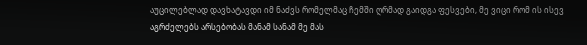აუცილებლად დავხატავდი იმ ნაძვს რომელმაც ჩემში ღრმად გაიდგა ფესვები, მე ვიცი რომ ის ისევ აგრძელებს არსებობას მანამ სანამ მე მას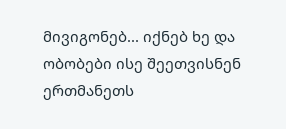მივიგონებ... იქნებ ხე და ობობები ისე შეეთვისნენ ერთმანეთს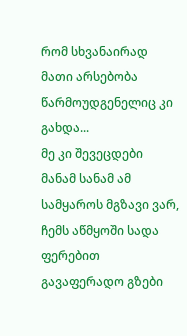რომ სხვანაირად მათი არსებობა წარმოუდგენელიც კი გახდა...
მე კი შევეცდები მანამ სანამ ამ სამყაროს მგზავი ვარ, ჩემს აწმყოში სადა ფერებით გავაფერადო გზები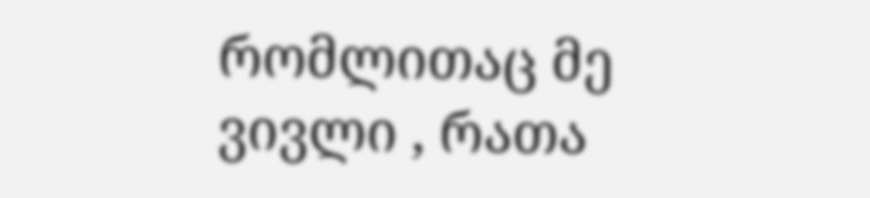რომლითაც მე ვივლი , რათა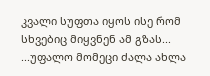კვალი სუფთა იყოს ისე რომ სხვებიც მიყვნენ ამ გზას...
...უფალო მომეცი ძალა ახლა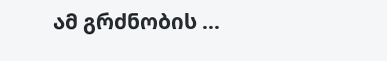ამ გრძნობის ...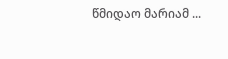წმიდაო მარიამ ...